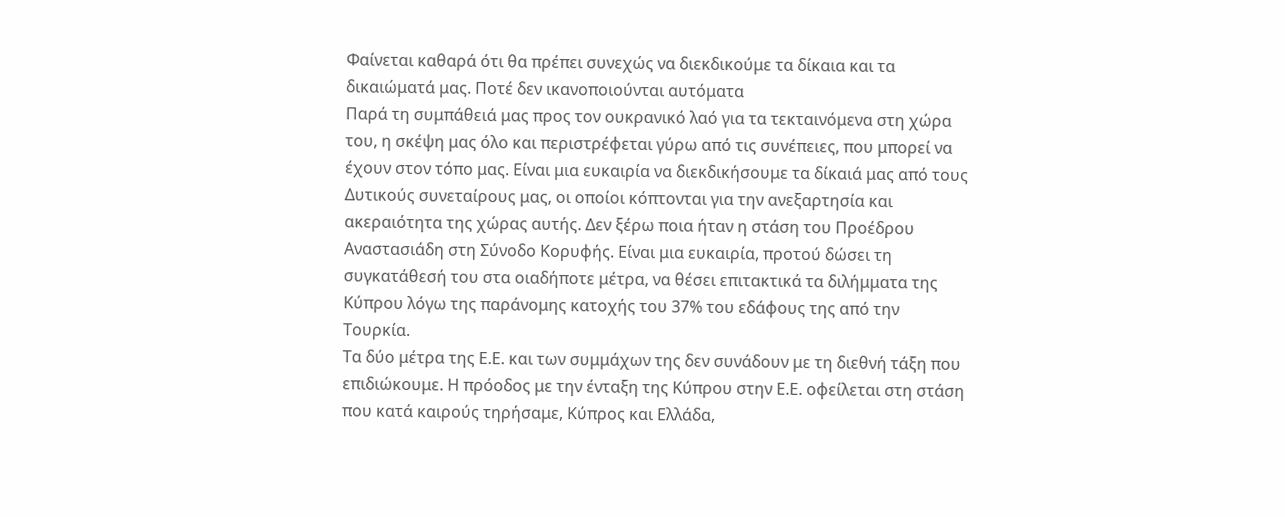Φαίνεται καθαρά ότι θα πρέπει συνεχώς να διεκδικούμε τα δίκαια και τα δικαιώματά μας. Ποτέ δεν ικανοποιούνται αυτόματα
Παρά τη συμπάθειά μας προς τον ουκρανικό λαό για τα τεκταινόμενα στη χώρα του, η σκέψη μας όλο και περιστρέφεται γύρω από τις συνέπειες, που μπορεί να έχουν στον τόπο μας. Είναι μια ευκαιρία να διεκδικήσουμε τα δίκαιά μας από τους Δυτικούς συνεταίρους μας, οι οποίοι κόπτονται για την ανεξαρτησία και ακεραιότητα της χώρας αυτής. Δεν ξέρω ποια ήταν η στάση του Προέδρου Αναστασιάδη στη Σύνοδο Κορυφής. Είναι μια ευκαιρία, προτού δώσει τη συγκατάθεσή του στα οιαδήποτε μέτρα, να θέσει επιτακτικά τα διλήμματα της Κύπρου λόγω της παράνομης κατοχής του 37% του εδάφους της από την Τουρκία.
Τα δύο μέτρα της Ε.Ε. και των συμμάχων της δεν συνάδουν με τη διεθνή τάξη που επιδιώκουμε. Η πρόοδος με την ένταξη της Κύπρου στην Ε.Ε. οφείλεται στη στάση που κατά καιρούς τηρήσαμε, Κύπρος και Ελλάδα,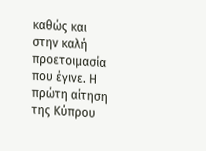καθώς και στην καλή προετοιμασία που έγινε. Η πρώτη αίτηση της Κύπρου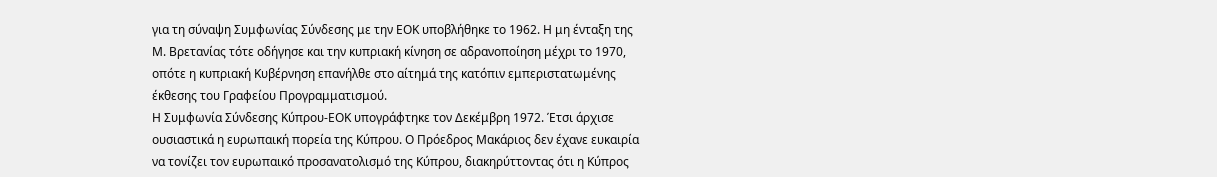για τη σύναψη Συμφωνίας Σύνδεσης με την ΕΟΚ υποβλήθηκε το 1962. Η μη ένταξη της Μ. Βρετανίας τότε οδήγησε και την κυπριακή κίνηση σε αδρανοποίηση μέχρι το 1970, οπότε η κυπριακή Κυβέρνηση επανήλθε στο αίτημά της κατόπιν εμπεριστατωμένης έκθεσης του Γραφείου Προγραμματισμού.
Η Συμφωνία Σύνδεσης Κύπρου-ΕΟΚ υπογράφτηκε τον Δεκέμβρη 1972. Έτσι άρχισε ουσιαστικά η ευρωπαική πορεία της Κύπρου. Ο Πρόεδρος Μακάριος δεν έχανε ευκαιρία να τονίζει τον ευρωπαικό προσανατολισμό της Κύπρου, διακηρύττοντας ότι η Κύπρος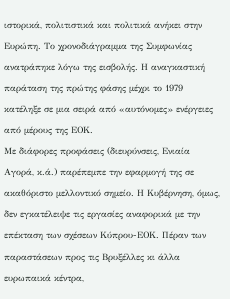ιστορικά, πολιτιστικά και πολιτικά ανήκει στην Ευρώπη. Το χρονοδιάγραμμα της Συμφωνίας ανατράπηκε λόγω της εισβολής. Η αναγκαστική παράταση της πρώτης φάσης μέχρι το 1979 κατέληξε σε μια σειρά από «αυτόνομες» ενέργειες από μέρους της ΕΟΚ.
Με διάφορες προφάσεις (διευρύνσεις, Ενιαία Αγορά, κ.ά.) παρέπεμπε την εφαρμογή της σε ακαθόριστο μελλοντικό σημείο. Η Κυβέρνηση, όμως, δεν εγκατέλειψε τις εργασίες αναφορικά με την επέκταση των σχέσεων Κύπρου-ΕΟΚ. Πέραν των παραστάσεων προς τις Βρυξέλλες κι άλλα ευρωπαικά κέντρα,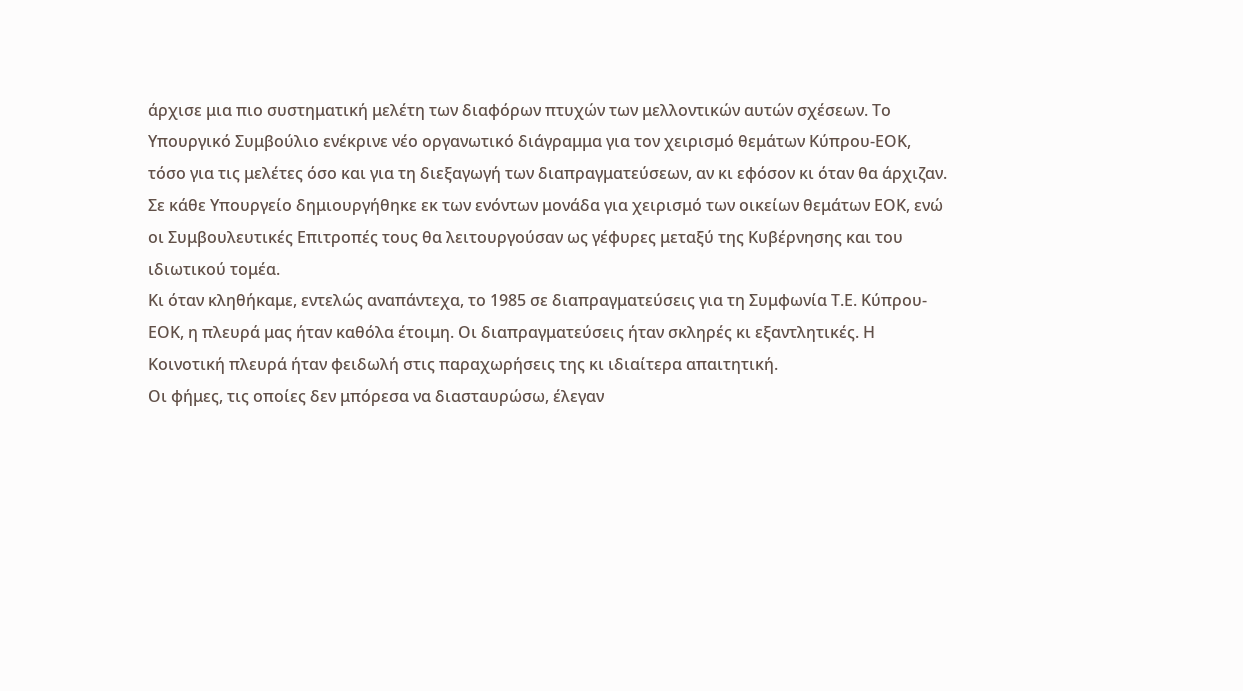άρχισε μια πιο συστηματική μελέτη των διαφόρων πτυχών των μελλοντικών αυτών σχέσεων. Το Υπουργικό Συμβούλιο ενέκρινε νέο οργανωτικό διάγραμμα για τον χειρισμό θεμάτων Κύπρου-ΕΟΚ, τόσο για τις μελέτες όσο και για τη διεξαγωγή των διαπραγματεύσεων, αν κι εφόσον κι όταν θα άρχιζαν.
Σε κάθε Υπουργείο δημιουργήθηκε εκ των ενόντων μονάδα για χειρισμό των οικείων θεμάτων ΕΟΚ, ενώ οι Συμβουλευτικές Επιτροπές τους θα λειτουργούσαν ως γέφυρες μεταξύ της Κυβέρνησης και του ιδιωτικού τομέα.
Κι όταν κληθήκαμε, εντελώς αναπάντεχα, το 1985 σε διαπραγματεύσεις για τη Συμφωνία Τ.Ε. Κύπρου-ΕΟΚ, η πλευρά μας ήταν καθόλα έτοιμη. Οι διαπραγματεύσεις ήταν σκληρές κι εξαντλητικές. Η Κοινοτική πλευρά ήταν φειδωλή στις παραχωρήσεις της κι ιδιαίτερα απαιτητική.
Οι φήμες, τις οποίες δεν μπόρεσα να διασταυρώσω, έλεγαν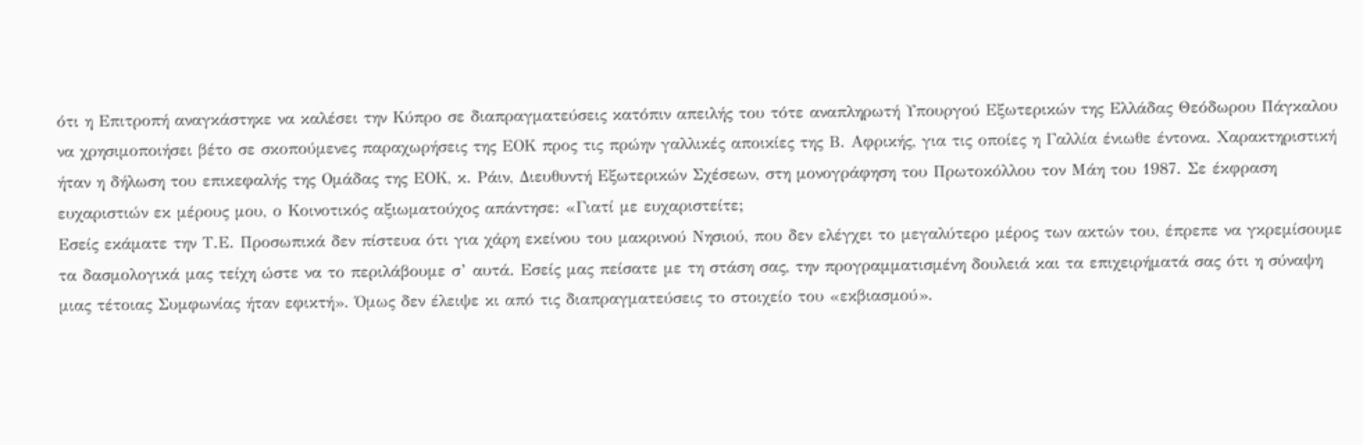ότι η Επιτροπή αναγκάστηκε να καλέσει την Κύπρο σε διαπραγματεύσεις κατόπιν απειλής του τότε αναπληρωτή Υπουργού Εξωτερικών της Ελλάδας Θεόδωρου Πάγκαλου να χρησιμοποιήσει βέτο σε σκοπούμενες παραχωρήσεις της ΕΟΚ προς τις πρώην γαλλικές αποικίες της Β. Αφρικής, για τις οποίες η Γαλλία ένιωθε έντονα. Χαρακτηριστική ήταν η δήλωση του επικεφαλής της Ομάδας της ΕΟΚ, κ. Ράιν, Διευθυντή Εξωτερικών Σχέσεων, στη μονογράφηση του Πρωτοκόλλου τον Μάη του 1987. Σε έκφραση ευχαριστιών εκ μέρους μου, ο Κοινοτικός αξιωματούχος απάντησε: «Γιατί με ευχαριστείτε;
Εσείς εκάματε την Τ.Ε. Προσωπικά δεν πίστευα ότι για χάρη εκείνου του μακρινού Νησιού, που δεν ελέγχει το μεγαλύτερο μέρος των ακτών του, έπρεπε να γκρεμίσουμε τα δασμολογικά μας τείχη ώστε να το περιλάβουμε σ’ αυτά. Εσείς μας πείσατε με τη στάση σας, την προγραμματισμένη δουλειά και τα επιχειρήματά σας ότι η σύναψη μιας τέτοιας Συμφωνίας ήταν εφικτή». Όμως δεν έλειψε κι από τις διαπραγματεύσεις το στοιχείο του «εκβιασμού».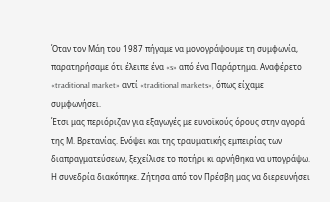Όταν τον Μάη του 1987 πήγαμε να μονογράψουμε τη συμφωνία, παρατηρήσαμε ότι έλειπε ένα «s» από ένα Παράρτημα. Αναφέρετο «traditional market» αντί «traditional markets», όπως είχαμε συμφωνήσει.
Έτσι μας περιόριζαν για εξαγωγές με ευνοϊκούς όρους στην αγορά της Μ. Βρετανίας. Ενόψει και της τραυματικής εμπειρίας των διαπραγματεύσεων, ξεχείλισε το ποτήρι κι αρνήθηκα να υπογράψω. Η συνεδρία διακόπηκε. Ζήτησα από τον Πρέσβη μας να διερευνήσει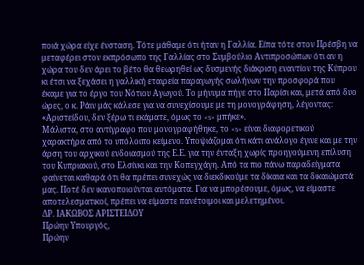ποιά χώρα είχε ένσταση. Τότε μάθαμε ότι ήταν η Γαλλία. Είπα τότε στον Πρέσβη να μεταφέρει στον εκπρόσωπο της Γαλλίας στο Συμβούλιο Αντιπροσώπων ότι αν η χώρα του δεν άρει το βέτο θα θεωρηθεί ως δυσμενής διάκριση εναντίον της Κύπρου κι έτσι να ξεχάσει η γαλλική εταιρεία παραγωγής σωλήνων την προσφορά που έκαμε για το έργο του Νότιου Αγωγού. Το μήνυμα πήγε στο Παρίσι και, μετά από δυο ώρες, ο κ. Ράιν μάς κάλεσε για να συνεχίσουμε με τη μονογράφηση, λέγοντας: «Αριστείδου, δεν ξέρω τι εκάματε, όμως το «s» μπήκε».
Μάλιστα, στο αντίγραφο που μονογραφήθηκε, το «s» είναι διαφορετικού χαρακτήρα από το υπόλοιπο κείμενο. Υποψιάζομαι ότι κάτι ανάλογο έγινε και με την άρση του αρχικού ενδοιασμού της Ε.Ε. για την ένταξη χωρίς προηγούμενη επίλυση του Κυπριακού, στο Ελσίνκι και την Κοπεγχάγη. Από τα πιο πάνω παραδείγματα φαίνεται καθαρά ότι θα πρέπει συνεχώς να διεκδικούμε τα δίκαια και τα δικαιώματά μας. Ποτέ δεν ικανοποιούνται αυτόματα. Για να μπορέσουμε, όμως, να είμαστε αποτελεσματικοί, πρέπει να είμαστε πανέτοιμοι και μελετημένοι.
ΔΡ. ΙΑΚΩΒΟΣ ΑΡΙΣΤΕΙΔΟΥ
Πρώην Υπουργός,
Πρώην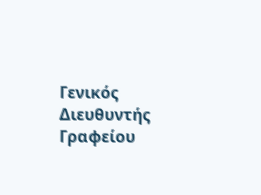Γενικός Διευθυντής Γραφείου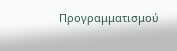Προγραμματισμού